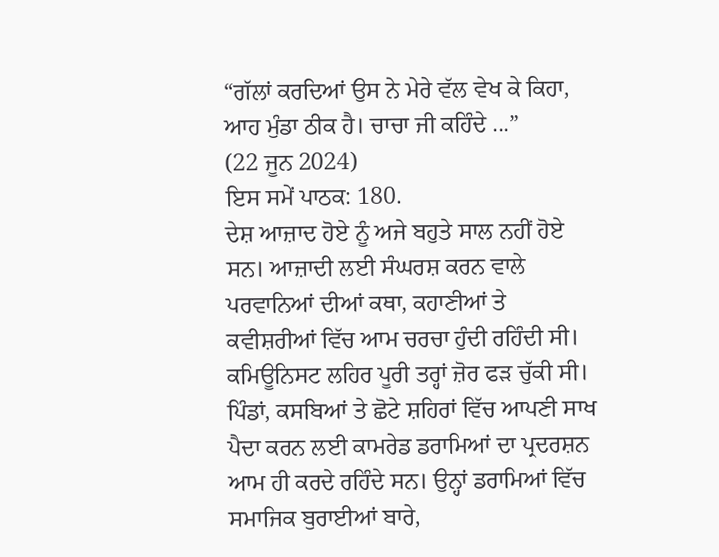“ਗੱਲਾਂ ਕਰਦਿਆਂ ਉਸ ਨੇ ਮੇਰੇ ਵੱਲ ਵੇਖ ਕੇ ਕਿਹਾ, ਆਹ ਮੁੰਡਾ ਠੀਕ ਹੈ। ਚਾਚਾ ਜੀ ਕਹਿੰਦੇ ...”
(22 ਜੂਨ 2024)
ਇਸ ਸਮੇਂ ਪਾਠਕ: 180.
ਦੇਸ਼ ਆਜ਼ਾਦ ਹੋਏ ਨੂੰ ਅਜੇ ਬਹੁਤੇ ਸਾਲ ਨਹੀਂ ਹੋਏ ਸਨ। ਆਜ਼ਾਦੀ ਲਈ ਸੰਘਰਸ਼ ਕਰਨ ਵਾਲੇ ਪਰਵਾਨਿਆਂ ਦੀਆਂ ਕਥਾ, ਕਹਾਣੀਆਂ ਤੇ ਕਵੀਸ਼ਰੀਆਂ ਵਿੱਚ ਆਮ ਚਰਚਾ ਹੁੰਦੀ ਰਹਿੰਦੀ ਸੀ। ਕਮਿਊਨਿਸਟ ਲਹਿਰ ਪੂਰੀ ਤਰ੍ਹਾਂ ਜ਼ੋਰ ਫੜ ਚੁੱਕੀ ਸੀ। ਪਿੰਡਾਂ, ਕਸਬਿਆਂ ਤੇ ਛੋਟੇ ਸ਼ਹਿਰਾਂ ਵਿੱਚ ਆਪਣੀ ਸਾਖ ਪੈਦਾ ਕਰਨ ਲਈ ਕਾਮਰੇਡ ਡਰਾਮਿਆਂ ਦਾ ਪ੍ਰਦਰਸ਼ਨ ਆਮ ਹੀ ਕਰਦੇ ਰਹਿੰਦੇ ਸਨ। ਉਨ੍ਹਾਂ ਡਰਾਮਿਆਂ ਵਿੱਚ ਸਮਾਜਿਕ ਬੁਰਾਈਆਂ ਬਾਰੇ,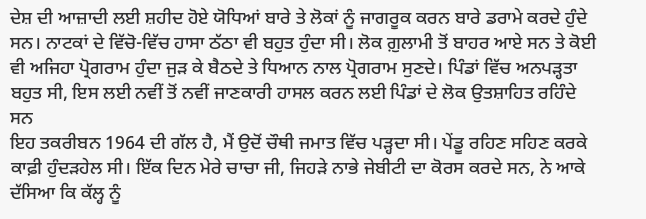ਦੇਸ਼ ਦੀ ਆਜ਼ਾਦੀ ਲਈ ਸ਼ਹੀਦ ਹੋਏ ਯੋਧਿਆਂ ਬਾਰੇ ਤੇ ਲੋਕਾਂ ਨੂੰ ਜਾਗਰੂਕ ਕਰਨ ਬਾਰੇ ਡਰਾਮੇ ਕਰਦੇ ਹੁੰਦੇ ਸਨ। ਨਾਟਕਾਂ ਦੇ ਵਿੱਚੋ-ਵਿੱਚ ਹਾਸਾ ਠੱਠਾ ਵੀ ਬਹੁਤ ਹੁੰਦਾ ਸੀ। ਲੋਕ ਗ਼ੁਲਾਮੀ ਤੋਂ ਬਾਹਰ ਆਏ ਸਨ ਤੇ ਕੋਈ ਵੀ ਅਜਿਹਾ ਪ੍ਰੋਗਰਾਮ ਹੁੰਦਾ ਜੁੜ ਕੇ ਬੈਠਦੇ ਤੇ ਧਿਆਨ ਨਾਲ ਪ੍ਰੋਗਰਾਮ ਸੁਣਦੇ। ਪਿੰਡਾਂ ਵਿੱਚ ਅਨਪੜ੍ਹਤਾ ਬਹੁਤ ਸੀ, ਇਸ ਲਈ ਨਵੀਂ ਤੋਂ ਨਵੀਂ ਜਾਣਕਾਰੀ ਹਾਸਲ ਕਰਨ ਲਈ ਪਿੰਡਾਂ ਦੇ ਲੋਕ ਉਤਸ਼ਾਹਿਤ ਰਹਿੰਦੇ ਸਨ
ਇਹ ਤਕਰੀਬਨ 1964 ਦੀ ਗੱਲ ਹੈ, ਮੈਂ ਉਦੋਂ ਚੌਥੀ ਜਮਾਤ ਵਿੱਚ ਪੜ੍ਹਦਾ ਸੀ। ਪੇਂਡੂ ਰਹਿਣ ਸਹਿਣ ਕਰਕੇ ਕਾਫ਼ੀ ਹੁੰਦੜਹੇਲ ਸੀ। ਇੱਕ ਦਿਨ ਮੇਰੇ ਚਾਚਾ ਜੀ, ਜਿਹੜੇ ਨਾਭੇ ਜੇਬੀਟੀ ਦਾ ਕੋਰਸ ਕਰਦੇ ਸਨ, ਨੇ ਆਕੇ ਦੱਸਿਆ ਕਿ ਕੱਲ੍ਹ ਨੂੰ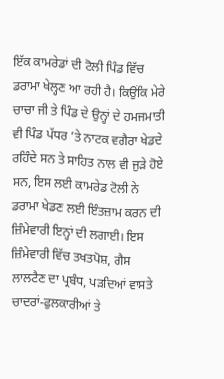ਇੱਕ ਕਾਮਰੇਡਾਂ ਦੀ ਟੋਲੀ ਪਿੰਡ ਵਿੱਚ ਡਰਾਮਾ ਖੇਲ੍ਹਣ ਆ ਰਹੀ ਹੈ। ਕਿਉਂਕਿ ਮੇਰੇ ਚਾਚਾ ਜੀ ਤੇ ਪਿੰਡ ਦੇ ਉਨ੍ਹਾਂ ਦੇ ਹਮਜਮਾਤੀ ਵੀ ਪਿੰਡ ਪੱਧਰ ’ਤੇ ਨਾਟਕ ਵਗੈਰਾ ਖੇਡਦੇ ਰਹਿੰਦੇ ਸਨ ਤੇ ਸਾਹਿਤ ਨਾਲ ਵੀ ਜੁੜੇ ਹੋਏ ਸਨ, ਇਸ ਲਈ ਕਾਮਰੇਡ ਟੋਲੀ ਨੇ ਡਰਾਮਾ ਖੇਡਣ ਲਈ ਇੰਤਜ਼ਾਮ ਕਰਨ ਦੀ ਜ਼ਿੰਮੇਵਾਰੀ ਇਨ੍ਹਾਂ ਦੀ ਲਗਾਈ। ਇਸ ਜ਼ਿੰਮੇਵਾਰੀ ਵਿੱਚ ਤਖਤਪੋਸ਼, ਗੈਸ ਲਾਲਟੈਣ ਦਾ ਪ੍ਰਬੰਧ, ਪੜਦਿਆਂ ਵਾਸਤੇ ਚਾਦਰਾਂ-ਫੁਲਕਾਰੀਆਂ ਤੇ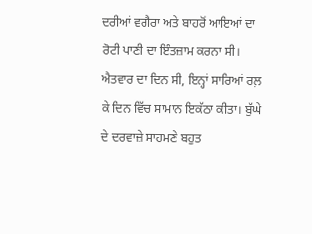ਦਰੀਆਂ ਵਗੈਰਾ ਅਤੇ ਬਾਹਰੋਂ ਆਇਆਂ ਦਾ ਰੋਟੀ ਪਾਣੀ ਦਾ ਇੰਤਜ਼ਾਮ ਕਰਨਾ ਸੀ। ਐਤਵਾਰ ਦਾ ਦਿਨ ਸੀ, ਇਨ੍ਹਾਂ ਸਾਰਿਆਂ ਰਲ਼ ਕੇ ਦਿਨ ਵਿੱਚ ਸਾਮਾਨ ਇਕੱਠਾ ਕੀਤਾ। ਬੁੱਘੇ ਦੇ ਦਰਵਾਜ਼ੇ ਸਾਹਮਣੇ ਬਹੁਤ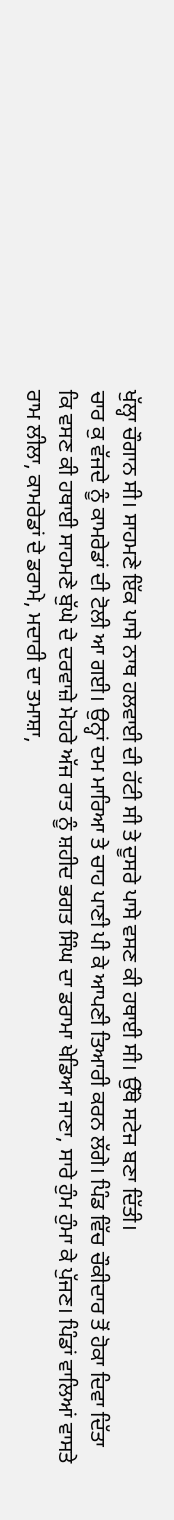ਖੁੱਲ੍ਹਾ ਚੌਗਾਨ ਸੀ। ਸਾਹਮਣੇ ਇੱਕ ਪਾਸੇ ਨਾਥ ਹਲਵਾਈ ਦੀ ਹੱਟੀ ਸੀ ਤੇ ਦੂਸਰੇ ਪਾਸੇ ਵਸਣ ਕੀ ਹਥਾਈ ਸੀ। ਉੱਥੇ ਸਟੇਜ ਬਣਾ ਦਿੱਤੀ।
ਚਾਰ ਕੁ ਵੱਜਦੇ ਨੂੰ ਕਾਮਰੇਡਾਂ ਦੀ ਟੋਲੀ ਆ ਗਈ। ਉਨ੍ਹਾਂ ਦਮ ਮਾਰਿਆ ਤੇ ਚਾਹ ਪਾਣੀ ਪੀ ਕੇ ਆਪਣੀ ਤਿਆਰੀ ਕਰਨ ਲੱਗੇ। ਪਿੰਡ ਵਿੱਚ ਚੌਕੀਦਾਰ ਤੋਂ ਹੋਕਾ ਦਿਵਾ ਦਿੱਤਾ ਕਿ ਵਸਣ ਕੀ ਹਥਾਈ ਸਾਹਮਣੇ ਬੁੱਘੇ ਦੇ ਦਰਵਾਜ਼ੇ ਮੋਹਰੇ ਅੱਜ ਰਾਤ ਨੂੰ ਸ਼ਹੀਦ ਭਗਤ ਸਿੰਘ ਦਾ ਡਰਾਮਾ ਖੇਡਿਆ ਜਾਣਾ, ਸਾਰੇ ਹੁੰਮ ਹੁੰਮਾ ਕੇ ਪੁੱਜਣ। ਪਿੰਡਾਂ ਵਾਲਿਆਂ ਵਾਸਤੇ ਰਾਮ ਲੀਲਾ, ਕਾਮਰੇਡਾਂ ਦੇ ਡਰਾਮੇ, ਮਦਾਰੀ ਦਾ ਤਮਾਸ਼ਾ,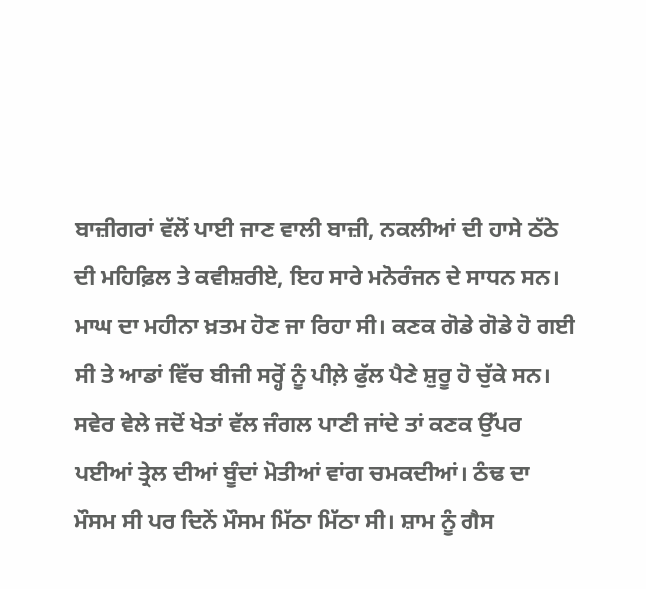ਬਾਜ਼ੀਗਰਾਂ ਵੱਲੋਂ ਪਾਈ ਜਾਣ ਵਾਲੀ ਬਾਜ਼ੀ, ਨਕਲੀਆਂ ਦੀ ਹਾਸੇ ਠੱਠੇ ਦੀ ਮਹਿਫ਼ਿਲ ਤੇ ਕਵੀਸ਼ਰੀਏ, ਇਹ ਸਾਰੇ ਮਨੋਰੰਜਨ ਦੇ ਸਾਧਨ ਸਨ।
ਮਾਘ ਦਾ ਮਹੀਨਾ ਖ਼ਤਮ ਹੋਣ ਜਾ ਰਿਹਾ ਸੀ। ਕਣਕ ਗੋਡੇ ਗੋਡੇ ਹੋ ਗਈ ਸੀ ਤੇ ਆਡਾਂ ਵਿੱਚ ਬੀਜੀ ਸਰ੍ਹੋਂ ਨੂੰ ਪੀਲ਼ੇ ਫੁੱਲ ਪੈਣੇ ਸ਼ੁਰੂ ਹੋ ਚੁੱਕੇ ਸਨ। ਸਵੇਰ ਵੇਲੇ ਜਦੋਂ ਖੇਤਾਂ ਵੱਲ ਜੰਗਲ ਪਾਣੀ ਜਾਂਦੇ ਤਾਂ ਕਣਕ ਉੱਪਰ ਪਈਆਂ ਤ੍ਰੇਲ ਦੀਆਂ ਬੂੰਦਾਂ ਮੋਤੀਆਂ ਵਾਂਗ ਚਮਕਦੀਆਂ। ਠੰਢ ਦਾ ਮੌਸਮ ਸੀ ਪਰ ਦਿਨੇਂ ਮੌਸਮ ਮਿੱਠਾ ਮਿੱਠਾ ਸੀ। ਸ਼ਾਮ ਨੂੰ ਗੈਸ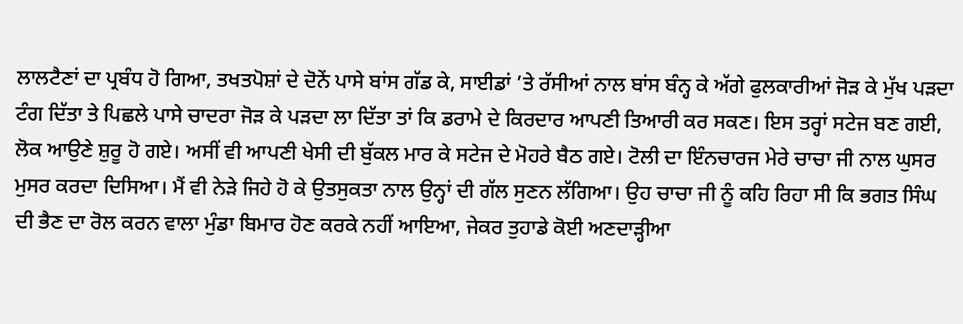ਲਾਲਟੈਣਾਂ ਦਾ ਪ੍ਰਬੰਧ ਹੋ ਗਿਆ, ਤਖਤਪੋਸ਼ਾਂ ਦੇ ਦੋਨੇਂ ਪਾਸੇ ਬਾਂਸ ਗੱਡ ਕੇ, ਸਾਈਡਾਂ ’ਤੇ ਰੱਸੀਆਂ ਨਾਲ ਬਾਂਸ ਬੰਨ੍ਹ ਕੇ ਅੱਗੇ ਫੁਲਕਾਰੀਆਂ ਜੋੜ ਕੇ ਮੁੱਖ ਪੜਦਾ ਟੰਗ ਦਿੱਤਾ ਤੇ ਪਿਛਲੇ ਪਾਸੇ ਚਾਦਰਾ ਜੋੜ ਕੇ ਪੜਦਾ ਲਾ ਦਿੱਤਾ ਤਾਂ ਕਿ ਡਰਾਮੇ ਦੇ ਕਿਰਦਾਰ ਆਪਣੀ ਤਿਆਰੀ ਕਰ ਸਕਣ। ਇਸ ਤਰ੍ਹਾਂ ਸਟੇਜ ਬਣ ਗਈ, ਲੋਕ ਆਉਣੇ ਸ਼ੁਰੂ ਹੋ ਗਏ। ਅਸੀਂ ਵੀ ਆਪਣੀ ਖੇਸੀ ਦੀ ਬੁੱਕਲ ਮਾਰ ਕੇ ਸਟੇਜ ਦੇ ਮੋਹਰੇ ਬੈਠ ਗਏ। ਟੋਲੀ ਦਾ ਇੰਨਚਾਰਜ ਮੇਰੇ ਚਾਚਾ ਜੀ ਨਾਲ ਘੁਸਰ ਮੁਸਰ ਕਰਦਾ ਦਿਸਿਆ। ਮੈਂ ਵੀ ਨੇੜੇ ਜਿਹੇ ਹੋ ਕੇ ਉਤਸੁਕਤਾ ਨਾਲ ਉਨ੍ਹਾਂ ਦੀ ਗੱਲ ਸੁਣਨ ਲੱਗਿਆ। ਉਹ ਚਾਚਾ ਜੀ ਨੂੰ ਕਹਿ ਰਿਹਾ ਸੀ ਕਿ ਭਗਤ ਸਿੰਘ ਦੀ ਭੈਣ ਦਾ ਰੋਲ ਕਰਨ ਵਾਲਾ ਮੁੰਡਾ ਬਿਮਾਰ ਹੋਣ ਕਰਕੇ ਨਹੀਂ ਆਇਆ, ਜੇਕਰ ਤੁਹਾਡੇ ਕੋਈ ਅਣਦਾੜ੍ਹੀਆ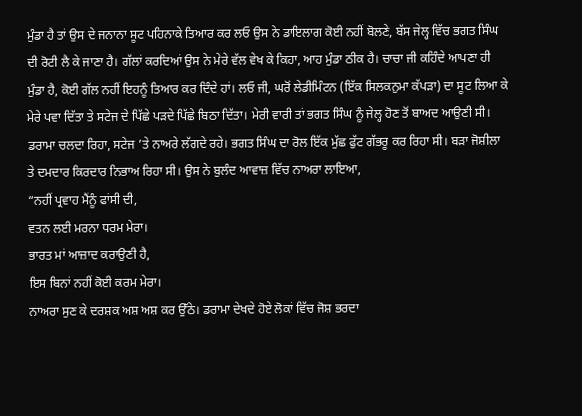ਮੁੰਡਾ ਹੈ ਤਾਂ ਉਸ ਦੇ ਜਨਾਨਾ ਸੂਟ ਪਹਿਨਾਕੇ ਤਿਆਰ ਕਰ ਲਓ ਉਸ ਨੇ ਡਾਇਲਾਗ ਕੋਈ ਨਹੀਂ ਬੋਲਣੇ, ਬੱਸ ਜੇਲ੍ਹ ਵਿੱਚ ਭਗਤ ਸਿੰਘ ਦੀ ਰੋਟੀ ਲੈ ਕੇ ਜਾਣਾ ਹੈ। ਗੱਲਾਂ ਕਰਦਿਆਂ ਉਸ ਨੇ ਮੇਰੇ ਵੱਲ ਵੇਖ ਕੇ ਕਿਹਾ, ਆਹ ਮੁੰਡਾ ਠੀਕ ਹੈ। ਚਾਚਾ ਜੀ ਕਹਿੰਦੇ ਆਪਣਾ ਹੀ ਮੁੰਡਾ ਹੈ, ਕੋਈ ਗੱਲ ਨਹੀਂ ਇਹਨੂੰ ਤਿਆਰ ਕਰ ਦਿੰਦੇ ਹਾਂ। ਲਓ ਜੀ, ਘਰੋਂ ਲੇਡੀਮਿੰਟਨ (ਇੱਕ ਸਿਲਕਨੁਮਾ ਕੱਪੜਾ) ਦਾ ਸੂਟ ਲਿਆ ਕੇ ਮੇਰੇ ਪਵਾ ਦਿੱਤਾ ਤੇ ਸਟੇਜ ਦੇ ਪਿੱਛੇ ਪੜਦੇ ਪਿੱਛੇ ਬਿਠਾ ਦਿੱਤਾ। ਮੇਰੀ ਵਾਰੀ ਤਾਂ ਭਗਤ ਸਿੰਘ ਨੂੰ ਜੇਲ੍ਹ ਹੋਣ ਤੋਂ ਬਾਅਦ ਆਉਣੀ ਸੀ। ਡਰਾਮਾ ਚਲਦਾ ਰਿਹਾ, ਸਟੇਜ ’ਤੇ ਨਾਅਰੇ ਲੱਗਦੇ ਰਹੇ। ਭਗਤ ਸਿੰਘ ਦਾ ਰੋਲ ਇੱਕ ਮੁੱਛ ਫੁੱਟ ਗੱਭਰੂ ਕਰ ਰਿਹਾ ਸੀ। ਬੜਾ ਜੋਸ਼ੀਲਾ ਤੇ ਦਮਦਾਰ ਕਿਰਦਾਰ ਨਿਭਾਅ ਰਿਹਾ ਸੀ। ਉਸ ਨੇ ਬੁਲੰਦ ਆਵਾਜ਼ ਵਿੱਚ ਨਾਅਰਾ ਲਾਇਆ,
“ਨਹੀਂ ਪ੍ਰਵਾਹ ਮੈਂਨੂੰ ਫਾਂਸੀ ਦੀ,
ਵਤਨ ਲਈ ਮਰਨਾ ਧਰਮ ਮੇਰਾ।
ਭਾਰਤ ਮਾਂ ਆਜ਼ਾਦ ਕਰਾਉਣੀ ਹੈ,
ਇਸ ਬਿਨਾਂ ਨਹੀਂ ਕੋਈ ਕਰਮ ਮੇਰਾ।
ਨਾਅਰਾ ਸੁਣ ਕੇ ਦਰਸ਼ਕ ਅਸ਼ ਅਸ਼ ਕਰ ਉੱਠੇ। ਡਰਾਮਾ ਦੇਖਦੇ ਹੋਏ ਲੋਕਾਂ ਵਿੱਚ ਜੋਸ਼ ਭਰਦਾ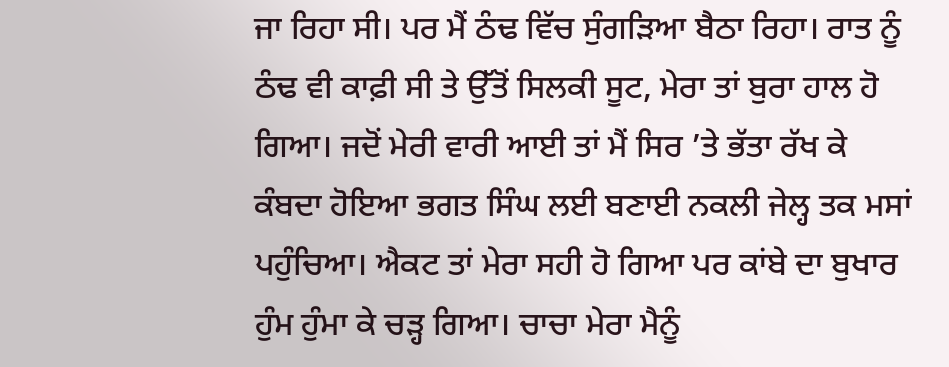ਜਾ ਰਿਹਾ ਸੀ। ਪਰ ਮੈਂ ਠੰਢ ਵਿੱਚ ਸੁੰਗੜਿਆ ਬੈਠਾ ਰਿਹਾ। ਰਾਤ ਨੂੰ ਠੰਢ ਵੀ ਕਾਫ਼ੀ ਸੀ ਤੇ ਉੱਤੋਂ ਸਿਲਕੀ ਸੂਟ, ਮੇਰਾ ਤਾਂ ਬੁਰਾ ਹਾਲ ਹੋ ਗਿਆ। ਜਦੋਂ ਮੇਰੀ ਵਾਰੀ ਆਈ ਤਾਂ ਮੈਂ ਸਿਰ ’ਤੇ ਭੱਤਾ ਰੱਖ ਕੇ ਕੰਬਦਾ ਹੋਇਆ ਭਗਤ ਸਿੰਘ ਲਈ ਬਣਾਈ ਨਕਲੀ ਜੇਲ੍ਹ ਤਕ ਮਸਾਂ ਪਹੁੰਚਿਆ। ਐਕਟ ਤਾਂ ਮੇਰਾ ਸਹੀ ਹੋ ਗਿਆ ਪਰ ਕਾਂਬੇ ਦਾ ਬੁਖਾਰ ਹੁੰਮ ਹੁੰਮਾ ਕੇ ਚੜ੍ਹ ਗਿਆ। ਚਾਚਾ ਮੇਰਾ ਮੈਨੂੰ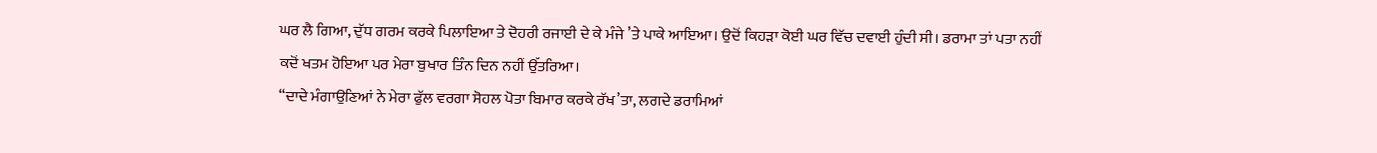ਘਰ ਲੈ ਗਿਆ, ਦੁੱਧ ਗਰਮ ਕਰਕੇ ਪਿਲਾਇਆ ਤੇ ਦੋਹਰੀ ਰਜਾਈ ਦੇ ਕੇ ਮੰਜੇ ’ਤੇ ਪਾਕੇ ਆਇਆ। ਉਦੋਂ ਕਿਹੜਾ ਕੋਈ ਘਰ ਵਿੱਚ ਦਵਾਈ ਹੁੰਦੀ ਸੀ। ਡਰਾਮਾ ਤਾਂ ਪਤਾ ਨਹੀਂ ਕਦੋਂ ਖਤਮ ਹੋਇਆ ਪਰ ਮੇਰਾ ਬੁਖਾਰ ਤਿੰਨ ਦਿਨ ਨਹੀਂ ਉੱਤਰਿਆ।
“ਦਾਦੇ ਮੰਗਾਉਣਿਆਂ ਨੇ ਮੇਰਾ ਫੁੱਲ ਵਰਗਾ ਸੋਹਲ ਪੋਤਾ ਬਿਮਾਰ ਕਰਕੇ ਰੱਖ’ਤਾ, ਲਗਦੇ ਡਰਾਮਿਆਂ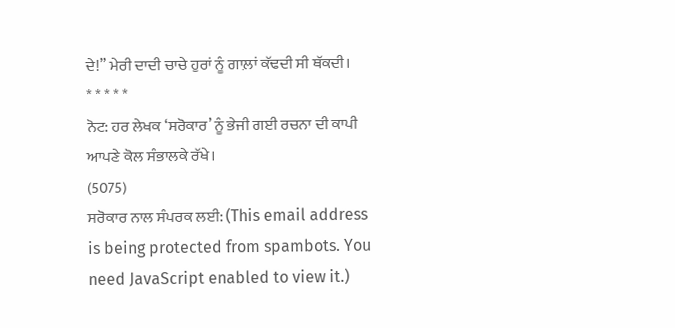ਦੇ!” ਮੇਰੀ ਦਾਦੀ ਚਾਚੇ ਹੁਰਾਂ ਨੂੰ ਗਾਲ਼ਾਂ ਕੱਢਦੀ ਸੀ ਥੱਕਦੀ।
* * * * *
ਨੋਟ: ਹਰ ਲੇਖਕ ‘ਸਰੋਕਾਰ’ ਨੂੰ ਭੇਜੀ ਗਈ ਰਚਨਾ ਦੀ ਕਾਪੀ ਆਪਣੇ ਕੋਲ ਸੰਭਾਲਕੇ ਰੱਖੇ।
(5075)
ਸਰੋਕਾਰ ਨਾਲ ਸੰਪਰਕ ਲਈ: (This email address is being protected from spambots. You need JavaScript enabled to view it.)